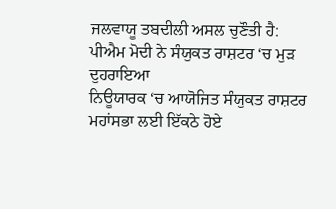ਜਲਵਾਯੂ ਤਬਦੀਲੀ ਅਸਲ ਚੁਣੌਤੀ ਹੈ: ਪੀਐਮ ਮੋਦੀ ਨੇ ਸੰਯੁਕਤ ਰਾਸ਼ਟਰ ‘ਚ ਮੁੜ ਦੁਹਰਾਇਆ
ਨਿਊਯਾਰਕ ‘ਚ ਆਯੋਜਿਤ ਸੰਯੁਕਤ ਰਾਸ਼ਟਰ ਮਹਾਂਸਭਾ ਲਈ ਇੱਕਠੇ ਹੋਏ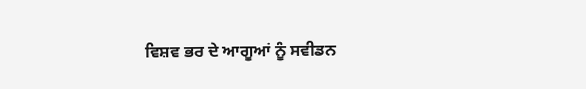ਵਿਸ਼ਵ ਭਰ ਦੇ ਆਗੂਆਂ ਨੂੰ ਸਵੀਡਨ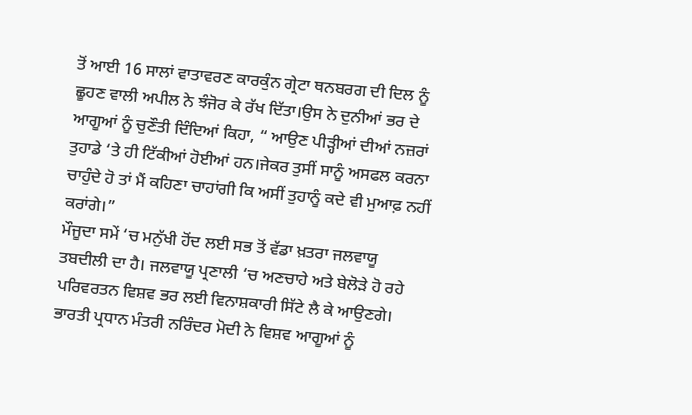ਤੋਂ ਆਈ 16 ਸਾਲਾਂ ਵਾਤਾਵਰਣ ਕਾਰਕੁੰਨ ਗ੍ਰੇਟਾ ਥਨਬਰਗ ਦੀ ਦਿਲ ਨੂੰ ਛੂਹਣ ਵਾਲੀ ਅਪੀਲ ਨੇ ਝੰਜੋਰ ਕੇ ਰੱਖ ਦਿੱਤਾ।ਉਸ ਨੇ ਦੁਨੀਆਂ ਭਰ ਦੇ ਆਗੂਆਂ ਨੂੰ ਚੁਣੌਤੀ ਦਿੰਦਿਆਂ ਕਿਹਾ, “ ਆਉਣ ਪੀੜ੍ਹੀਆਂ ਦੀਆਂ ਨਜ਼ਰਾਂ ਤੁਹਾਡੇ ‘ਤੇ ਹੀ ਟਿੱਕੀਆਂ ਹੋਈਆਂ ਹਨ।ਜੇਕਰ ਤੁਸੀਂ ਸਾਨੂੰ ਅਸਫਲ ਕਰਨਾ ਚਾਹੁੰਦੇ ਹੋ ਤਾਂ ਮੈਂ ਕਹਿਣਾ ਚਾਹਾਂਗੀ ਕਿ ਅਸੀਂ ਤੁਹਾਨੂੰ ਕਦੇ ਵੀ ਮੁਆਫ਼ ਨਹੀਂ ਕਰਾਂਗੇ।”
ਮੌਜੂਦਾ ਸਮੇਂ ‘ਚ ਮਨੁੱਖੀ ਹੋਂਦ ਲਈ ਸਭ ਤੋਂ ਵੱਡਾ ਖ਼ਤਰਾ ਜਲਵਾਯੂ ਤਬਦੀਲੀ ਦਾ ਹੈ। ਜਲਵਾਯੂ ਪ੍ਰਣਾਲੀ ‘ਚ ਅਣਚਾਹੇ ਅਤੇ ਬੇਲੋੜੇ ਹੋ ਰਹੇ ਪਰਿਵਰਤਨ ਵਿਸ਼ਵ ਭਰ ਲਈ ਵਿਨਾਸ਼ਕਾਰੀ ਸਿੱਟੇ ਲੈ ਕੇ ਆਉਣਗੇ।
ਭਾਰਤੀ ਪ੍ਰਧਾਨ ਮੰਤਰੀ ਨਰਿੰਦਰ ਮੋਦੀ ਨੇ ਵਿਸ਼ਵ ਆਗੂਆਂ ਨੂੰ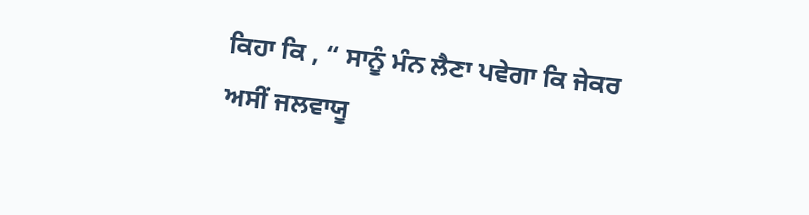ਕਿਹਾ ਕਿ , “ ਸਾਨੂੰ ਮੰਨ ਲੈਣਾ ਪਵੇਗਾ ਕਿ ਜੇਕਰ ਅਸੀਂ ਜਲਵਾਯੂ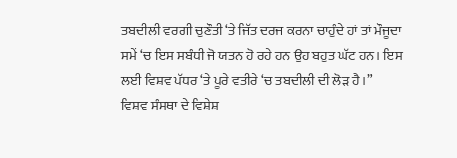ਤਬਦੀਲੀ ਵਰਗੀ ਚੁਣੌਤੀ ‘ਤੇ ਜਿੱਤ ਦਰਜ ਕਰਨਾ ਚਾਹੁੰਦੇ ਹਾਂ ਤਾਂ ਮੌਜੂਦਾ ਸਮੇਂ ‘ਚ ਇਸ ਸਬੰਧੀ ਜੋ ਯਤਨ ਹੋ ਰਹੇ ਹਨ ਉਹ ਬਹੁਤ ਘੱਟ ਹਨ। ਇਸ ਲਈ ਵਿਸ਼ਵ ਪੱਧਰ ‘ਤੇ ਪੂਰੇ ਵਤੀਰੇ ‘ਚ ਤਬਦੀਲੀ ਦੀ ਲੋੜ ਹੈ।”
ਵਿਸ਼ਵ ਸੰਸਥਾ ਦੇ ਵਿਸ਼ੇਸ਼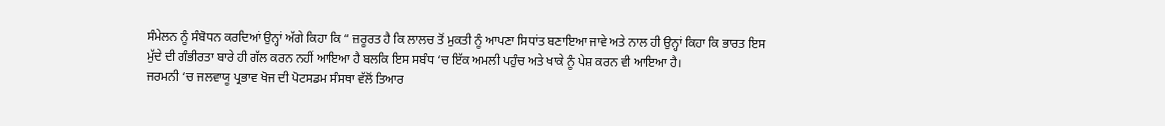ਸੰਮੇਲਨ ਨੂੰ ਸੰਬੋਧਨ ਕਰਦਿਆਂ ਉਨ੍ਹਾਂ ਅੱਗੇ ਕਿਹਾ ਕਿ “ ਜ਼ਰੂਰਤ ਹੈ ਕਿ ਲਾਲਚ ਤੋਂ ਮੁਕਤੀ ਨੂੰ ਆਪਣਾ ਸਿਧਾਂਤ ਬਣਾਇਆ ਜਾਵੇ ਅਤੇ ਨਾਲ ਹੀ ਉਨ੍ਹਾਂ ਕਿਹਾ ਕਿ ਭਾਰਤ ਇਸ ਮੁੱਦੇ ਦੀ ਗੰਭੀਰਤਾ ਬਾਰੇ ਹੀ ਗੱਲ ਕਰਨ ਨਹੀਂ ਆਇਆ ਹੈ ਬਲਕਿ ਇਸ ਸਬੰਧ ‘ਚ ਇੱਕ ਅਮਲੀ ਪਹੁੰਚ ਅਤੇ ਖਾਕੇ ਨੂੰ ਪੇਸ਼ ਕਰਨ ਵੀ ਆਇਆ ਹੈ।
ਜਰਮਨੀ ‘ਚ ਜਲਵਾਯੂ ਪ੍ਰਭਾਵ ਖੋਜ ਦੀ ਪੋਟਸਡਮ ਸੰਸਥਾ ਵੱਲੋਂ ਤਿਆਰ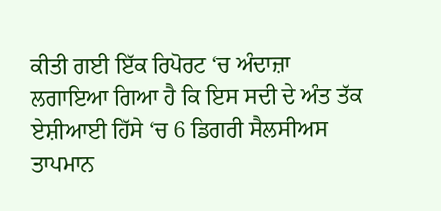ਕੀਤੀ ਗਈ ਇੱਕ ਰਿਪੋਰਟ ‘ਚ ਅੰਦਾਜ਼ਾ ਲਗਾਇਆ ਗਿਆ ਹੈ ਕਿ ਇਸ ਸਦੀ ਦੇ ਅੰਤ ਤੱਕ ਏਸ਼ੀਆਈ ਹਿੱਸੇ ‘ਚ 6 ਡਿਗਰੀ ਸੈਲਸੀਅਸ ਤਾਪਮਾਨ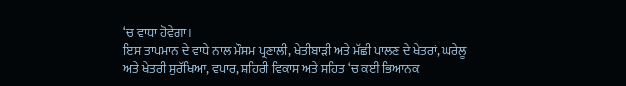‘ਚ ਵਾਧਾ ਹੋਵੇਗਾ।
ਇਸ ਤਾਪਮਾਨ ਦੇ ਵਾਧੇ ਨਾਲ ਮੌਸਮ ਪ੍ਰਣਾਲੀ, ਖੇਤੀਬਾੜੀ ਅਤੇ ਮੱਛੀ ਪਾਲਣ ਦੇ ਖੇਤਰਾਂ, ਘਰੇਲੂ ਅਤੇ ਖੇਤਰੀ ਸੁਰੱਖਿਆ, ਵਪਾਰ, ਸ਼ਹਿਰੀ ਵਿਕਾਸ ਅਤੇ ਸਹਿਤ ‘ਚ ਕਈ ਭਿਆਨਕ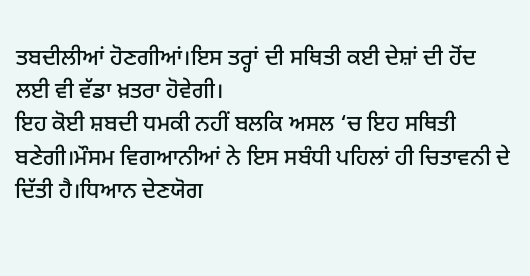ਤਬਦੀਲੀਆਂ ਹੋਣਗੀਆਂ।ਇਸ ਤਰ੍ਹਾਂ ਦੀ ਸਥਿਤੀ ਕਈ ਦੇਸ਼ਾਂ ਦੀ ਹੋਂਦ ਲਈ ਵੀ ਵੱਡਾ ਖ਼ਤਰਾ ਹੋਵੇਗੀ।
ਇਹ ਕੋਈ ਸ਼ਬਦੀ ਧਮਕੀ ਨਹੀਂ ਬਲਕਿ ਅਸਲ ‘ਚ ਇਹ ਸਥਿਤੀ ਬਣੇਗੀ।ਮੌਸਮ ਵਿਗਆਨੀਆਂ ਨੇ ਇਸ ਸਬੰਧੀ ਪਹਿਲਾਂ ਹੀ ਚਿਤਾਵਨੀ ਦੇ ਦਿੱਤੀ ਹੈ।ਧਿਆਨ ਦੇਣਯੋਗ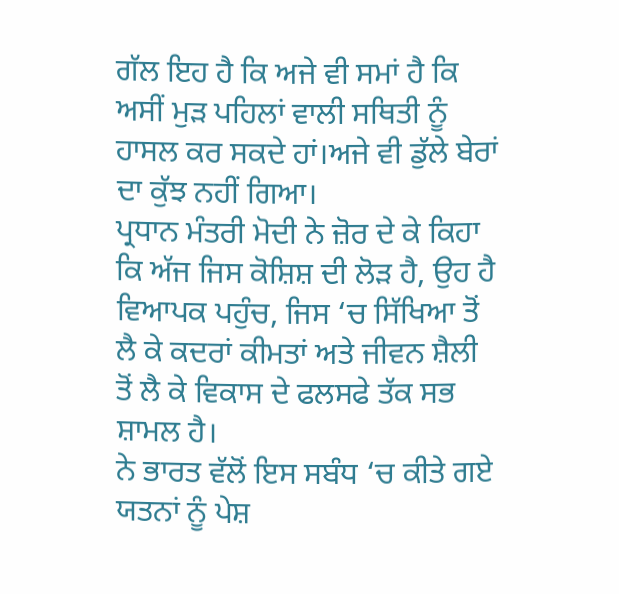ਗੱਲ ਇਹ ਹੈ ਕਿ ਅਜੇ ਵੀ ਸਮਾਂ ਹੈ ਕਿ ਅਸੀਂ ਮੁੜ ਪਹਿਲਾਂ ਵਾਲੀ ਸਥਿਤੀ ਨੂੰ ਹਾਸਲ ਕਰ ਸਕਦੇ ਹਾਂ।ਅਜੇ ਵੀ ਡੁੱਲੇ ਬੇਰਾਂ ਦਾ ਕੁੱਝ ਨਹੀਂ ਗਿਆ।
ਪ੍ਰਧਾਨ ਮੰਤਰੀ ਮੋਦੀ ਨੇ ਜ਼ੋਰ ਦੇ ਕੇ ਕਿਹਾ ਕਿ ਅੱਜ ਜਿਸ ਕੋਸ਼ਿਸ਼ ਦੀ ਲੋੜ ਹੈ, ਉਹ ਹੈ ਵਿਆਪਕ ਪਹੁੰਚ, ਜਿਸ ‘ਚ ਸਿੱਖਿਆ ਤੋਂ ਲੈ ਕੇ ਕਦਰਾਂ ਕੀਮਤਾਂ ਅਤੇ ਜੀਵਨ ਸ਼ੈਲੀ ਤੋਂ ਲੈ ਕੇ ਵਿਕਾਸ ਦੇ ਫਲਸਫੇ ਤੱਕ ਸਭ ਸ਼ਾਮਲ ਹੈ।
ਨੇ ਭਾਰਤ ਵੱਲੋਂ ਇਸ ਸਬੰਧ ‘ਚ ਕੀਤੇ ਗਏ ਯਤਨਾਂ ਨੂੰ ਪੇਸ਼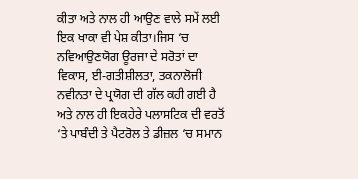ਕੀਤਾ ਅਤੇ ਨਾਲ ਹੀ ਆਉਣ ਵਾਲੇ ਸਮੇਂ ਲਈ ਇਕ ਖਾਕਾ ਵੀ ਪੇਸ਼ ਕੀਤਾ।ਜਿਸ ‘ਚ ਨਵਿਆਉਣਯੋਗ ਊਰਜਾ ਦੇ ਸਰੋਤਾਂ ਦਾ ਵਿਕਾਸ, ਈ-ਗਤੀਸ਼ੀਲਤਾ, ਤਕਨਾਲੋਜੀ ਨਵੀਨਤਾ ਦੇ ਪ੍ਰਯੋਗ ਦੀ ਗੱਲ ਕਹੀ ਗਈ ਹੈ ਅਤੇ ਨਾਲ ਹੀ ਇਕਹੇਰੇ ਪਲਾਸਟਿਕ ਦੀ ਵਰਤੋਂ ‘ਤੇ ਪਾਬੰਦੀ ਤੇ ਪੈਟਰੋਲ ਤੇ ਡੀਜ਼ਲ ‘ਚ ਸਮਾਨ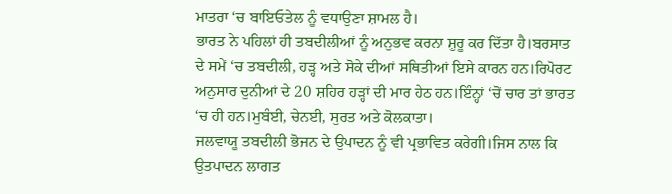ਮਾਤਰਾ ‘ਚ ਬਾਇਓਤੇਲ ਨੂੰ ਵਧਾਉਣਾ ਸ਼ਾਮਲ ਹੈ।
ਭਾਰਤ ਨੇ ਪਹਿਲਾਂ ਹੀ ਤਬਦੀਲੀਆਂ ਨੂੰ ਅਨੁਭਵ ਕਰਨਾ ਸ਼ੁਰੂ ਕਰ ਦਿੱਤਾ ਹੈ।ਬਰਸਾਤ ਦੇ ਸਮੇਂ ‘ਚ ਤਬਦੀਲੀ, ਹੜ੍ਹ ਅਤੇ ਸੋਕੇ ਦੀਆਂ ਸਥਿਤੀਆਂ ਇਸੇ ਕਾਰਨ ਹਨ।ਰਿਪੋਰਟ ਅਨੁਸਾਰ ਦੁਨੀਆਂ ਦੇ 20 ਸ਼ਹਿਰ ਹੜ੍ਹਾਂ ਦੀ ਮਾਰ ਹੇਠ ਹਨ।ਇੰਨ੍ਹਾਂ ‘ਚੋਂ ਚਾਰ ਤਾਂ ਭਾਰਤ ‘ਚ ਹੀ ਹਨ।ਮੁਬੰਈ, ਚੇਨਈ, ਸੁਰਤ ਅਤੇ ਕੋਲਕਾਤਾ।
ਜਲਵਾਯੂ ਤਬਦੀਲੀ ਭੋਜਨ ਦੇ ਉਪਾਦਨ ਨੂੰ ਵੀ ਪ੍ਰਭਾਵਿਤ ਕਰੇਗੀ।ਜਿਸ ਨਾਲ ਕਿ ਉਤਪਾਦਨ ਲਾਗਤ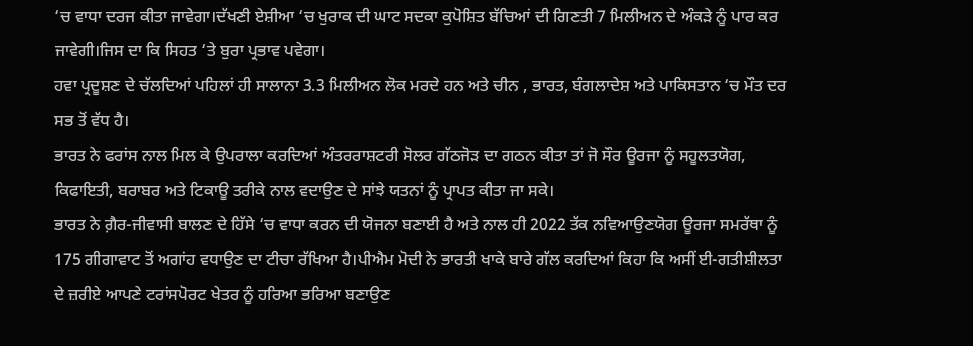‘ਚ ਵਾਧਾ ਦਰਜ ਕੀਤਾ ਜਾਵੇਗਾ।ਦੱਖਣੀ ਏਸ਼ੀਆ ‘ਚ ਖੁਰਾਕ ਦੀ ਘਾਟ ਸਦਕਾ ਕੁਪੋਸ਼ਿਤ ਬੱਚਿਆਂ ਦੀ ਗਿਣਤੀ 7 ਮਿਲੀਅਨ ਦੇ ਅੰਕੜੇ ਨੂੰ ਪਾਰ ਕਰ ਜਾਵੇਗੀ।ਜਿਸ ਦਾ ਕਿ ਸਿਹਤ ‘ਤੇ ਬੁਰਾ ਪ੍ਰਭਾਵ ਪਵੇਗਾ।
ਹਵਾ ਪ੍ਰਦੂਸ਼ਣ ਦੇ ਚੱਲਦਿਆਂ ਪਹਿਲਾਂ ਹੀ ਸਾਲਾਨਾ 3.3 ਮਿਲੀਅਨ ਲੋਕ ਮਰਦੇ ਹਨ ਅਤੇ ਚੀਨ , ਭਾਰਤ, ਬੰਗਲਾਦੇਸ਼ ਅਤੇ ਪਾਕਿਸਤਾਨ ‘ਚ ਮੌਤ ਦਰ ਸਭ ਤੋਂ ਵੱਧ ਹੈ।
ਭਾਰਤ ਨੇ ਫਰਾਂਸ ਨਾਲ ਮਿਲ ਕੇ ਉਪਰਾਲਾ ਕਰਦਿਆਂ ਅੰਤਰਰਾਸ਼ਟਰੀ ਸੋਲਰ ਗੱਠਜੋੜ ਦਾ ਗਠਨ ਕੀਤਾ ਤਾਂ ਜੋ ਸੌਰ ਊਰਜਾ ਨੂੰ ਸਹੂਲਤਯੋਗ, ਕਿਫਾਇਤੀ, ਬਰਾਬਰ ਅਤੇ ਟਿਕਾਊ ਤਰੀਕੇ ਨਾਲ ਵਦਾਉਣ ਦੇ ਸਾਂਝੇ ਯਤਨਾਂ ਨੂੰ ਪ੍ਰਾਪਤ ਕੀਤਾ ਜਾ ਸਕੇ।
ਭਾਰਤ ਨੇ ਗ਼ੈਰ-ਜੀਵਾਸੀ ਬਾਲਣ ਦੇ ਹਿੱਸੇ ‘ਚ ਵਾਧਾ ਕਰਨ ਦੀ ਯੋਜਨਾ ਬਣਾਈ ਹੈ ਅਤੇ ਨਾਲ ਹੀ 2022 ਤੱਕ ਨਵਿਆਉਣਯੋਗ ਊਰਜਾ ਸਮਰੱਥਾ ਨੂੰ 175 ਗੀਗਾਵਾਟ ਤੋਂ ਅਗਾਂਹ ਵਧਾਉਣ ਦਾ ਟੀਚਾ ਰੱਖਿਆ ਹੈ।ਪੀਐਮ ਮੋਦੀ ਨੇ ਭਾਰਤੀ ਖਾਕੇ ਬਾਰੇ ਗੱਲ ਕਰਦਿਆਂ ਕਿਹਾ ਕਿ ਅਸੀਂ ਈ-ਗਤੀਸ਼ੀਲਤਾ ਦੇ ਜ਼ਰੀਏ ਆਪਣੇ ਟਰਾਂਸਪੋਰਟ ਖੇਤਰ ਨੂੰ ਹਰਿਆ ਭਰਿਆ ਬਣਾਉਣ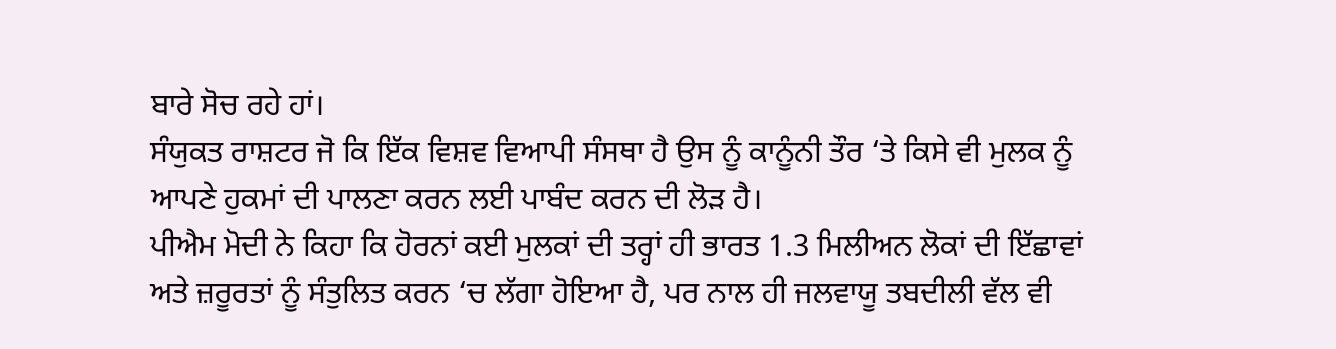ਬਾਰੇ ਸੋਚ ਰਹੇ ਹਾਂ।
ਸੰਯੁਕਤ ਰਾਸ਼ਟਰ ਜੋ ਕਿ ਇੱਕ ਵਿਸ਼ਵ ਵਿਆਪੀ ਸੰਸਥਾ ਹੈ ਉਸ ਨੂੰ ਕਾਨੂੰਨੀ ਤੌਰ ‘ਤੇ ਕਿਸੇ ਵੀ ਮੁਲਕ ਨੂੰ ਆਪਣੇ ਹੁਕਮਾਂ ਦੀ ਪਾਲਣਾ ਕਰਨ ਲਈ ਪਾਬੰਦ ਕਰਨ ਦੀ ਲੋੜ ਹੈ।
ਪੀਐਮ ਮੋਦੀ ਨੇ ਕਿਹਾ ਕਿ ਹੋਰਨਾਂ ਕਈ ਮੁਲਕਾਂ ਦੀ ਤਰ੍ਹਾਂ ਹੀ ਭਾਰਤ 1.3 ਮਿਲੀਅਨ ਲੋਕਾਂ ਦੀ ਇੱਛਾਵਾਂ ਅਤੇ ਜ਼ਰੂਰਤਾਂ ਨੂੰ ਸੰਤੁਲਿਤ ਕਰਨ ‘ਚ ਲੱਗਾ ਹੋਇਆ ਹੈ, ਪਰ ਨਾਲ ਹੀ ਜਲਵਾਯੂ ਤਬਦੀਲੀ ਵੱਲ ਵੀ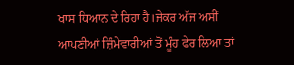ਖਾਸ ਧਿਆਨ ਦੇ ਰਿਹਾ ਹੈ।ਜੇਕਰ ਅੱਜ ਅਸੀਂ ਆਪਣੀਆਂ ਜ਼ਿੰਮੇਵਾਰੀਆਂ ਤੋਂ ਮੂੰਹ ਫੇਰ ਲਿਆ ਤਾਂ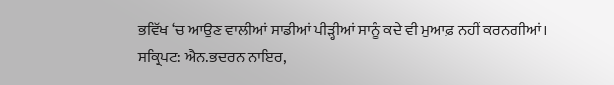ਭਵਿੱਖ ‘ਚ ਆਉਣ ਵਾਲੀਆਂ ਸਾਡੀਆਂ ਪੀੜ੍ਹੀਆਂ ਸਾਨੂੰ ਕਦੇ ਵੀ ਮੁਆਫ਼ ਨਹੀਂ ਕਰਨਗੀਆਂ।
ਸਕ੍ਰਿਪਟ: ਐਨ.ਭਦਰਨ ਨਾਇਰ,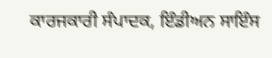ਕਾਰਜਕਾਰੀ ਸੰਪਾਦਕ, ਇੰਡੀਅਨ ਸਾਇੰਸ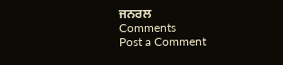ਜਨਰਲ
Comments
Post a Comment